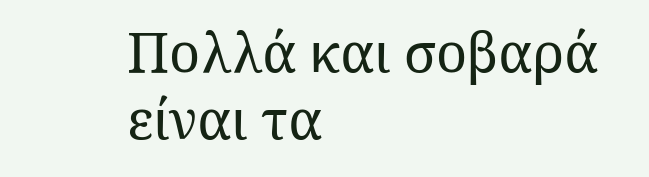Πολλά και σοβαρά είναι τα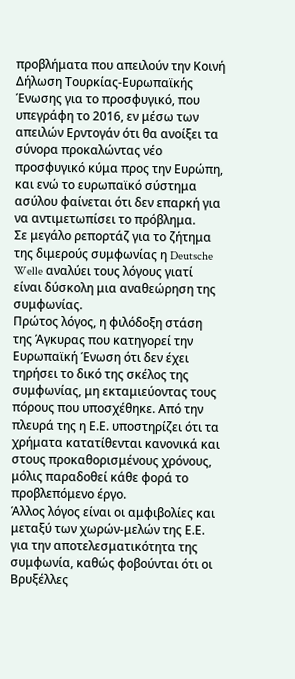προβλήματα που απειλούν την Κοινή Δήλωση Τουρκίας-Ευρωπαϊκής Ένωσης για το προσφυγικό, που υπεγράφη το 2016, εν μέσω των απειλών Ερντογάν ότι θα ανοίξει τα σύνορα προκαλώντας νέο προσφυγικό κύμα προς την Ευρώπη, και ενώ το ευρωπαϊκό σύστημα ασύλου φαίνεται ότι δεν επαρκή για να αντιμετωπίσει το πρόβλημα.
Σε μεγάλο ρεπορτάζ για το ζήτημα της διμερούς συμφωνίας η Deutsche Welle αναλύει τους λόγους γιατί είναι δύσκολη μια αναθεώρηση της συμφωνίας.
Πρώτος λόγος, η φιλόδοξη στάση της Άγκυρας που κατηγορεί την Ευρωπαϊκή Ένωση ότι δεν έχει τηρήσει το δικό της σκέλος της συμφωνίας, μη εκταμιεύοντας τους πόρους που υποσχέθηκε. Από την πλευρά της η Ε.Ε. υποστηρίζει ότι τα χρήματα κατατίθενται κανονικά και στους προκαθορισμένους χρόνους, μόλις παραδοθεί κάθε φορά το προβλεπόμενο έργο.
Άλλος λόγος είναι οι αμφιβολίες και μεταξύ των χωρών-μελών της Ε.Ε. για την αποτελεσματικότητα της συμφωνία, καθώς φοβούνται ότι οι Βρυξέλλες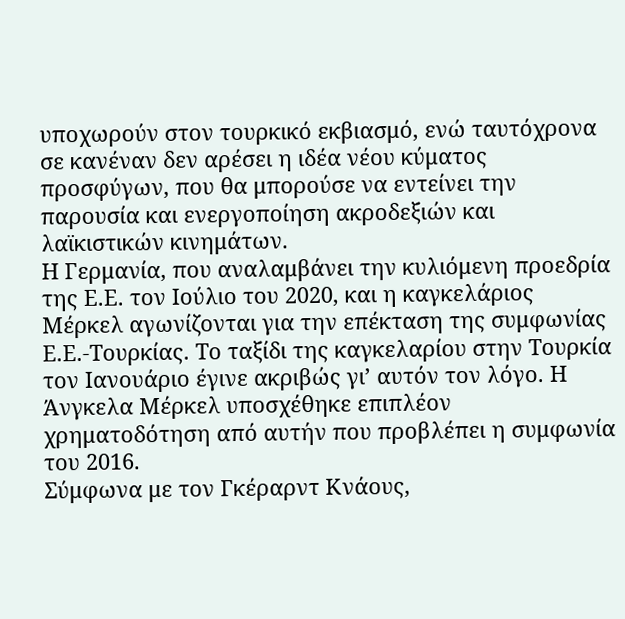υποχωρούν στον τουρκικό εκβιασμό, ενώ ταυτόχρονα σε κανέναν δεν αρέσει η ιδέα νέου κύματος προσφύγων, που θα μπορούσε να εντείνει την παρουσία και ενεργοποίηση ακροδεξιών και λαϊκιστικών κινημάτων.
Η Γερμανία, που αναλαμβάνει την κυλιόμενη προεδρία της Ε.Ε. τον Ιούλιο του 2020, και η καγκελάριος Μέρκελ αγωνίζονται για την επέκταση της συμφωνίας Ε.Ε.-Τουρκίας. Το ταξίδι της καγκελαρίου στην Τουρκία τον Ιανουάριο έγινε ακριβώς γι’ αυτόν τον λόγο. Η Άνγκελα Μέρκελ υποσχέθηκε επιπλέον χρηματοδότηση από αυτήν που προβλέπει η συμφωνία του 2016.
Σύμφωνα με τον Γκέραρντ Κνάους,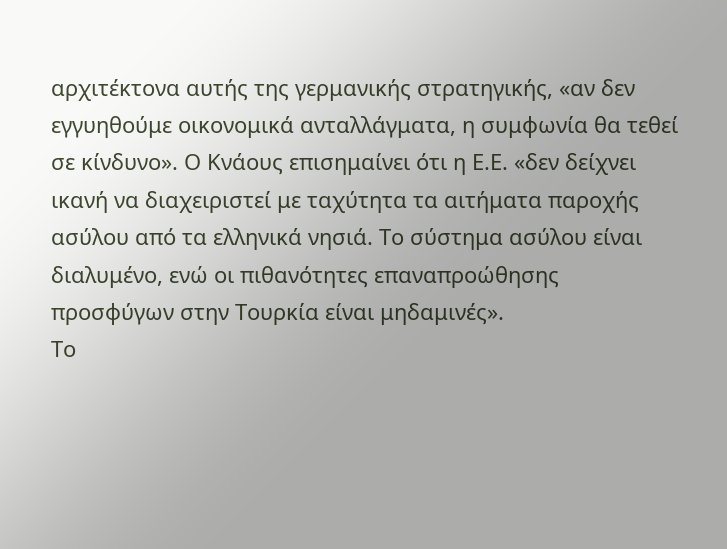αρχιτέκτονα αυτής της γερμανικής στρατηγικής, «αν δεν εγγυηθούμε οικονομικά ανταλλάγματα, η συμφωνία θα τεθεί σε κίνδυνο». Ο Κνάους επισημαίνει ότι η Ε.Ε. «δεν δείχνει ικανή να διαχειριστεί με ταχύτητα τα αιτήματα παροχής ασύλου από τα ελληνικά νησιά. Το σύστημα ασύλου είναι διαλυμένο, ενώ οι πιθανότητες επαναπροώθησης προσφύγων στην Τουρκία είναι μηδαμινές».
Το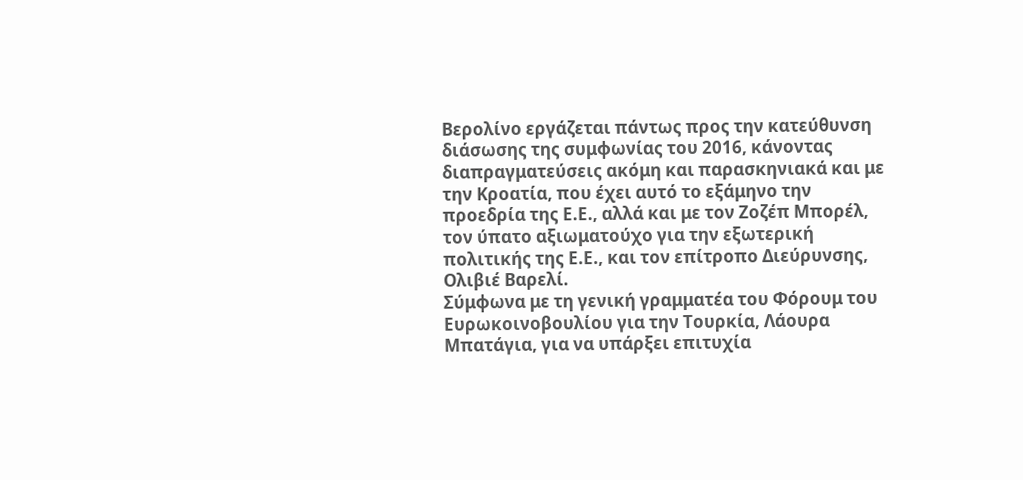Βερολίνο εργάζεται πάντως προς την κατεύθυνση διάσωσης της συμφωνίας του 2016, κάνοντας διαπραγματεύσεις ακόμη και παρασκηνιακά και με την Κροατία, που έχει αυτό το εξάμηνο την προεδρία της Ε.Ε., αλλά και με τον Ζοζέπ Μπορέλ, τον ύπατο αξιωματούχο για την εξωτερική πολιτικής της Ε.Ε., και τον επίτροπο Διεύρυνσης, Ολιβιέ Βαρελί.
Σύμφωνα με τη γενική γραμματέα του Φόρουμ του Ευρωκοινοβουλίου για την Τουρκία, Λάουρα Μπατάγια, για να υπάρξει επιτυχία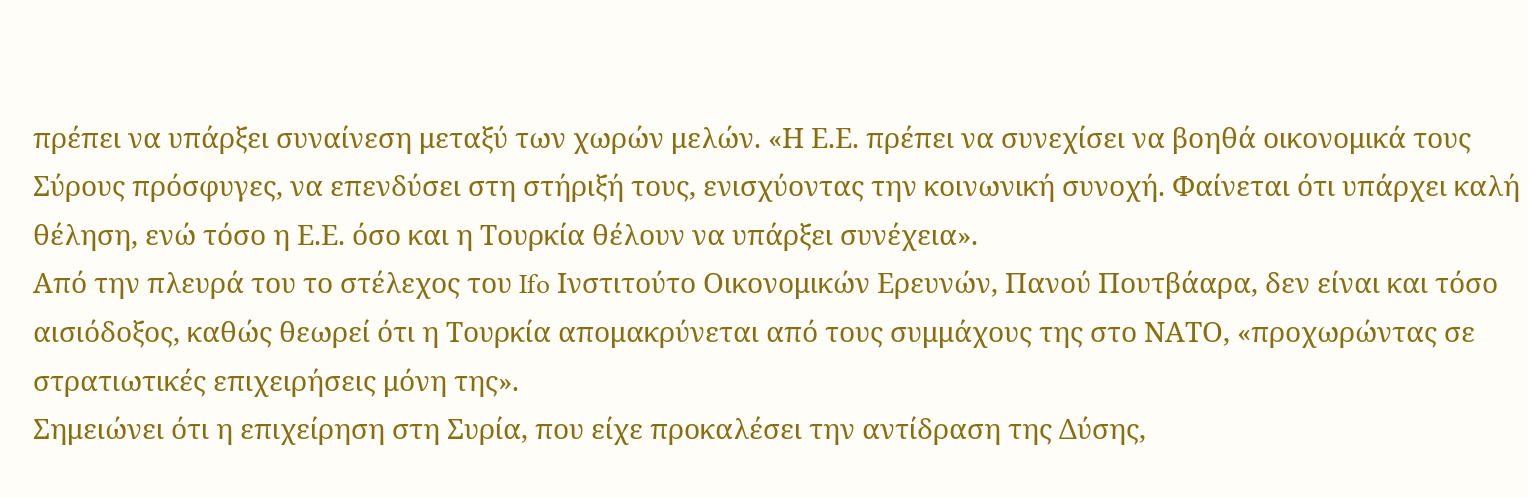πρέπει να υπάρξει συναίνεση μεταξύ των χωρών μελών. «Η Ε.Ε. πρέπει να συνεχίσει να βοηθά οικονομικά τους Σύρους πρόσφυγες, να επενδύσει στη στήριξή τους, ενισχύοντας την κοινωνική συνοχή. Φαίνεται ότι υπάρχει καλή θέληση, ενώ τόσο η Ε.Ε. όσο και η Τουρκία θέλουν να υπάρξει συνέχεια».
Από την πλευρά του το στέλεχος του Ifo Ινστιτούτο Οικονομικών Ερευνών, Πανού Πουτβάαρα, δεν είναι και τόσο αισιόδοξος, καθώς θεωρεί ότι η Τουρκία απομακρύνεται από τους συμμάχους της στο ΝΑΤΟ, «προχωρώντας σε στρατιωτικές επιχειρήσεις μόνη της».
Σημειώνει ότι η επιχείρηση στη Συρία, που είχε προκαλέσει την αντίδραση της Δύσης,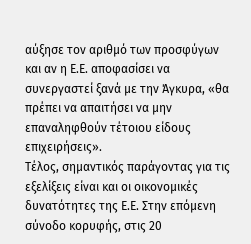αύξησε τον αριθμό των προσφύγων και αν η Ε.Ε. αποφασίσει να συνεργαστεί ξανά με την Άγκυρα, «θα πρέπει να απαιτήσει να μην επαναληφθούν τέτοιου είδους επιχειρήσεις».
Τέλος, σημαντικός παράγοντας για τις εξελίξεις είναι και οι οικονομικές δυνατότητες της Ε.Ε. Στην επόμενη σύνοδο κορυφής, στις 20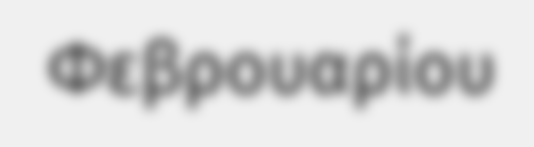Φεβρουαρίου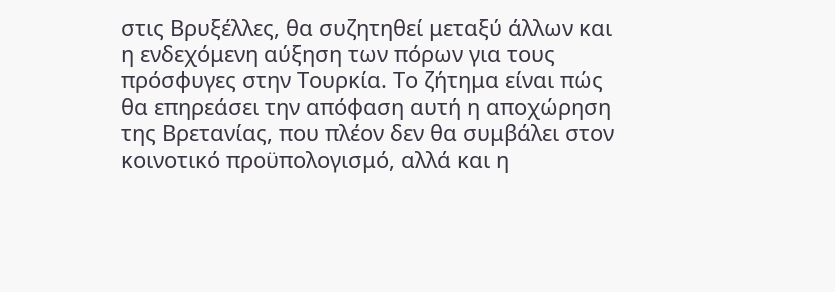στις Βρυξέλλες, θα συζητηθεί μεταξύ άλλων και η ενδεχόμενη αύξηση των πόρων για τους πρόσφυγες στην Τουρκία. Το ζήτημα είναι πώς θα επηρεάσει την απόφαση αυτή η αποχώρηση της Βρετανίας, που πλέον δεν θα συμβάλει στον κοινοτικό προϋπολογισμό, αλλά και η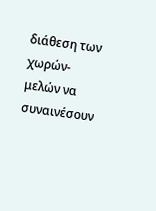διάθεση των χωρών-μελών να συναινέσουν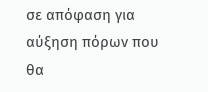σε απόφαση για αύξηση πόρων που θα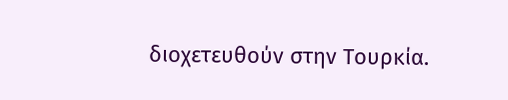διοχετευθούν στην Τουρκία.